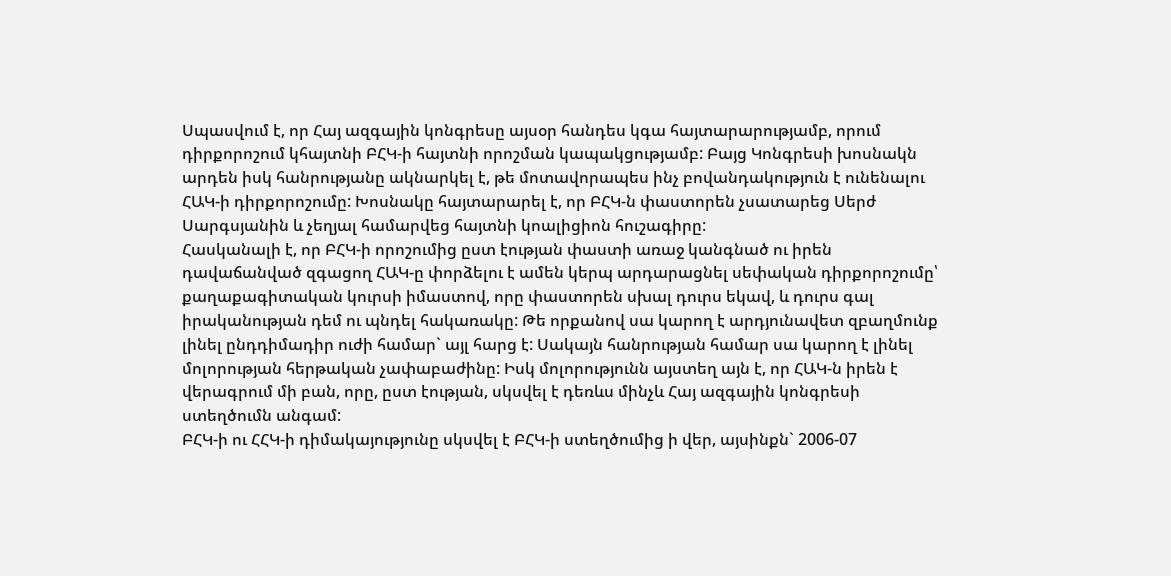Սպասվում է, որ Հայ ազգային կոնգրեսը այսօր հանդես կգա հայտարարությամբ, որում դիրքորոշում կհայտնի ԲՀԿ-ի հայտնի որոշման կապակցությամբ: Բայց Կոնգրեսի խոսնակն արդեն իսկ հանրությանը ակնարկել է, թե մոտավորապես ինչ բովանդակություն է ունենալու ՀԱԿ-ի դիրքորոշումը: Խոսնակը հայտարարել է, որ ԲՀԿ-ն փաստորեն չսատարեց Սերժ Սարգսյանին և չեղյալ համարվեց հայտնի կոալիցիոն հուշագիրը:
Հասկանալի է, որ ԲՀԿ-ի որոշումից ըստ էության փաստի առաջ կանգնած ու իրեն դավաճանված զգացող ՀԱԿ-ը փորձելու է ամեն կերպ արդարացնել սեփական դիրքորոշումը՝ քաղաքագիտական կուրսի իմաստով, որը փաստորեն սխալ դուրս եկավ, և դուրս գալ իրականության դեմ ու պնդել հակառակը: Թե որքանով սա կարող է արդյունավետ զբաղմունք լինել ընդդիմադիր ուժի համար` այլ հարց է: Սակայն հանրության համար սա կարող է լինել մոլորության հերթական չափաբաժինը: Իսկ մոլորությունն այստեղ այն է, որ ՀԱԿ-ն իրեն է վերագրում մի բան, որը, ըստ էության, սկսվել է դեռևս մինչև Հայ ազգային կոնգրեսի ստեղծումն անգամ:
ԲՀԿ-ի ու ՀՀԿ-ի դիմակայությունը սկսվել է ԲՀԿ-ի ստեղծումից ի վեր, այսինքն` 2006-07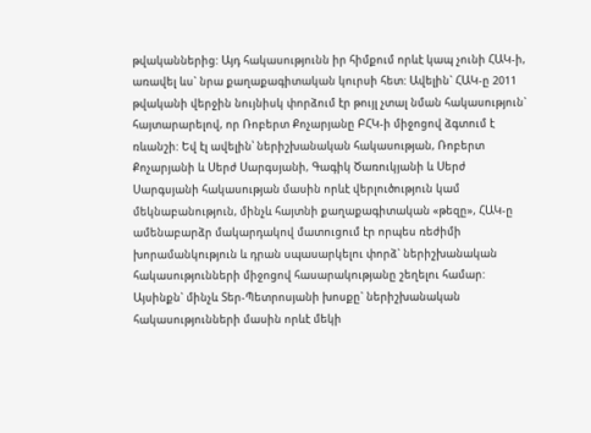թվականներից: Այդ հակասությունն իր հիմքում որևէ կապ չունի ՀԱԿ-ի, առավել ևս` նրա քաղաքագիտական կուրսի հետ: Ավելին` ՀԱԿ-ը 2011 թվականի վերջին նույնիսկ փորձում էր թույլ չտալ նման հակասություն` հայտարարելով, որ Ռոբերտ Քոչարյանը ԲՀԿ-ի միջոցով ձգտում է ռևանշի: Եվ էլ ավելին՝ ներիշխանական հակասության, Ռոբերտ Քոչարյանի և Սերժ Սարգսյանի, Գագիկ Ծառուկյանի և Սերժ Սարգսյանի հակասության մասին որևէ վերլուծություն կամ մեկնաբանություն, մինչև հայտնի քաղաքագիտական «թեզը», ՀԱԿ-ը ամենաբարձր մակարդակով մատուցում էր որպես ռեժիմի խորամանկություն և դրան սպասարկելու փորձ` ներիշխանական հակասությունների միջոցով հասարակությանը շեղելու համար:
Այսինքն` մինչև Տեր-Պետրոսյանի խոսքը` ներիշխանական հակասությունների մասին որևէ մեկի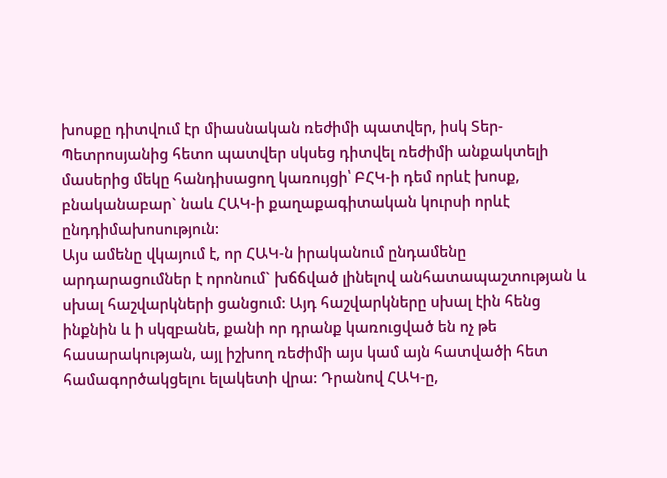խոսքը դիտվում էր միասնական ռեժիմի պատվեր, իսկ Տեր-Պետրոսյանից հետո պատվեր սկսեց դիտվել ռեժիմի անքակտելի մասերից մեկը հանդիսացող կառույցի՝ ԲՀԿ-ի դեմ որևէ խոսք, բնականաբար` նաև ՀԱԿ-ի քաղաքագիտական կուրսի որևէ ընդդիմախոսություն:
Այս ամենը վկայում է, որ ՀԱԿ-ն իրականում ընդամենը արդարացումներ է որոնում` խճճված լինելով անհատապաշտության և սխալ հաշվարկների ցանցում: Այդ հաշվարկները սխալ էին հենց ինքնին և ի սկզբանե, քանի որ դրանք կառուցված են ոչ թե հասարակության, այլ իշխող ռեժիմի այս կամ այն հատվածի հետ համագործակցելու ելակետի վրա: Դրանով ՀԱԿ-ը,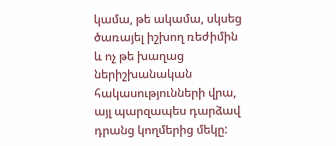կամա, թե ակամա, սկսեց ծառայել իշխող ռեժիմին և ոչ թե խաղաց ներիշխանական հակասությունների վրա, այլ պարզապես դարձավ դրանց կողմերից մեկը: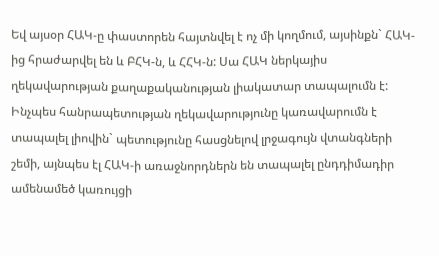Եվ այսօր ՀԱԿ-ը փաստորեն հայտնվել է ոչ մի կողմում, այսինքն` ՀԱԿ-ից հրաժարվել են և ԲՀԿ-ն, և ՀՀԿ-ն: Սա ՀԱԿ ներկայիս ղեկավարության քաղաքականության լիակատար տապալումն է: Ինչպես հանրապետության ղեկավարությունը կառավարումն է տապալել լիովին` պետությունը հասցնելով լրջագույն վտանգների շեմի, այնպես էլ ՀԱԿ-ի առաջնորդներն են տապալել ընդդիմադիր ամենամեծ կառույցի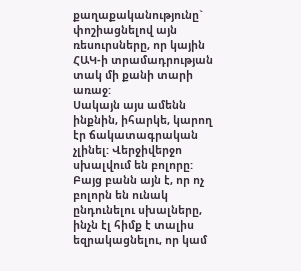քաղաքականությունը` փոշիացնելով այն ռեսուրսները, որ կային ՀԱԿ-ի տրամադրության տակ մի քանի տարի առաջ:
Սակայն այս ամենն ինքնին, իհարկե, կարող էր ճակատագրական չլինել: Վերջիվերջո սխալվում են բոլորը: Բայց բանն այն է, որ ոչ բոլորն են ունակ ընդունելու սխալները, ինչն էլ հիմք է տալիս եզրակացնելու, որ կամ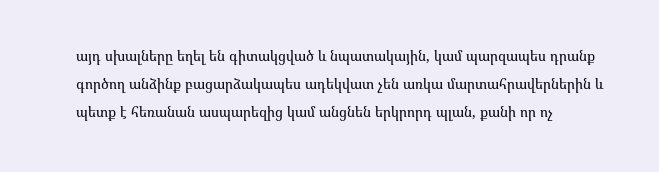այդ սխալները եղել են գիտակցված և նպատակային, կամ պարզապես դրանք գործող անձինք բացարձակապես ադեկվատ չեն առկա մարտահրավերներին և պետք է հեռանան ասպարեզից կամ անցնեն երկրորդ պլան, քանի որ ոչ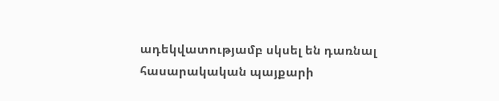ադեկվատությամբ սկսել են դառնալ հասարակական պայքարի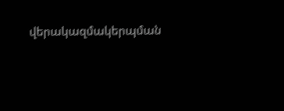վերակազմակերպման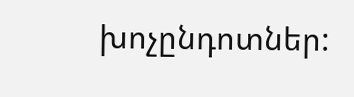խոչընդոտներ: